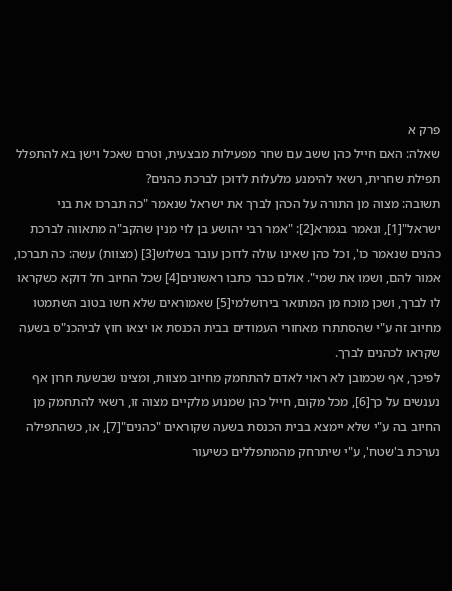פרק א
שאלה: האם חייל כהן ששב עם שחר מפעילות מבצעית, וטרם שאכל וישן בא להתפלל תפילת שחרית, רשאי להימנע מלעלות לדוכן לברכת כהנים?
תשובה: מצוה מן התורה על הכהן לברך את ישראל שנאמר "כה תברכו את בני ישראל"[1], ונאמר בגמרא[2]: "אמר רבי יהושע בן לוי מנין שהקב"ה מתאווה לברכת כהנים שנאמר כו', וכל כהן שאינו עולה לדוכן עובר בשלוש[3] (מצוות) עשה: כה תברכו, אמור להם, ושמו את שמי". אולם כבר כתבו ראשונים[4] שכל החיוב חל דוקא כשקראו לו לברך, ושכן מוכח מן המתואר בירושלמי[5] שאמוראים שלא חשו בטוב השתמטו מחיוב זה ע"י שהסתתרו מאחורי העמודים בבית הכנסת או יצאו חוץ לביהכנ"ס בשעה שקראו לכהנים לברך.
לפיכך, אף שכמובן לא ראוי לאדם להתחמק מחיוב מצוות, ומצינו שבשעת חרון אף נענשים על כך[6], מכל מקום, חייל כהן שמנוע מלקיים מצוה זו, רשאי להתחמק מן החיוב בה ע"י שלא יימצא בבית הכנסת בשעה שקוראים "כהנים"[7], או, כשהתפילה נערכת ב'שטח', ע"י שיתרחק מהמתפללים כשיעור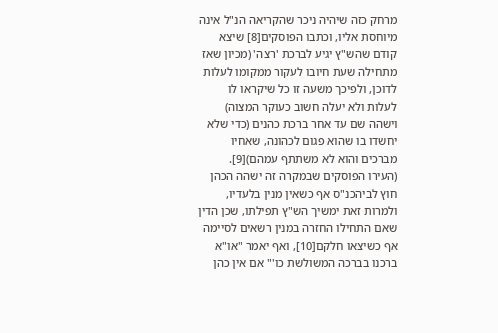מרחק כזה שיהיה ניכר שהקריאה הנ"ל אינה מיוחסת אליו, וכתבו הפוסקים[8] שיצא קודם שהש"ץ יגיע לברכת 'רצה' (מכיון שאז מתחילה שעת חיובו לעקור ממקומו לעלות לדוכן, ולפיכך משעה זו כל שיקראו לו לעלות ולא יעלה חשוב כעוקר המצוה) וישהה שם עד אחר ברכת כהנים (כדי שלא יחשדו בו שהוא פגום לכהונה, שאחיו מברכים והוא לא משתתף עמהם)[9].
(העירו הפוסקים שבמקרה זה ישהה הכהן חוץ לביהכנ"ס אף כשאין מנין בלעדיו, ולמרות זאת ימשיך הש"ץ תפילתו, שכן הדין שאם התחילו החזרה במנין רשאים לסיימה אף כשיצאו חלקם[10], ואף יאמר "או"א ברכנו בברכה המשולשת כו'" אם אין כהן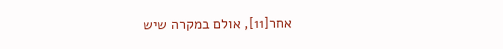אחר[11], אולם במקרה שיש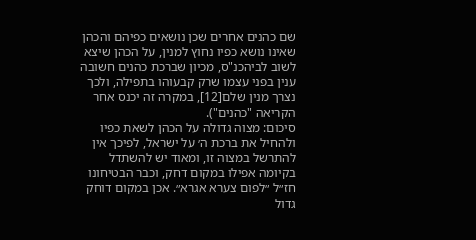שם כהנים אחרים שכן נושאים כפיהם והכהן שאינו נושא כפיו נחוץ למנין, על הכהן שיצא לשוב לביהכנ"ס, מכיון שברכת כהנים חשובה ענין בפני עצמו שרק קבעוהו בתפילה, ולכך נצרך מנין שלם[12], במקרה זה יכנס אחר הקריאה "כהנים").
סיכום: מצוה גדולה על הכהן לשאת כפיו ולהחיל את ברכת ה׳ על ישראל, לפיכך אין להתרשל במצוה זו, ומאוד יש להשתדל בקיומה אפילו במקום דחק, וכבר הבטיחונו חז״ל ״לפום צערא אגרא״. אכן במקום דוחק גדול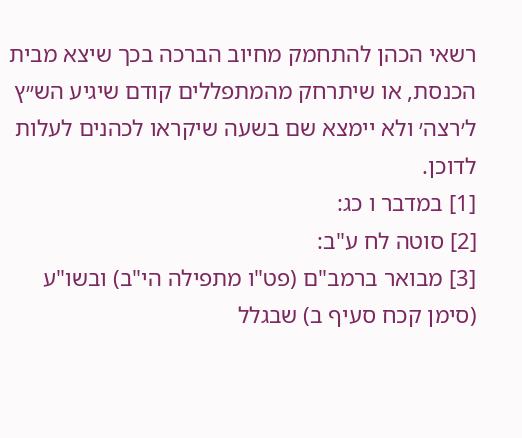רשאי הכהן להתחמק מחיוב הברכה בכך שיצא מבית הכנסת, או שיתרחק מהמתפללים קודם שיגיע הש״ץ ל׳רצה׳ ולא יימצא שם בשעה שיקראו לכהנים לעלות לדוכן.
[1] במדבר ו כג:
[2] סוטה לח ע"ב:
[3] מבואר ברמב"ם (פט"ו מתפילה הי"ב) ובשו"ע (סימן קכח סעיף ב) שבגלל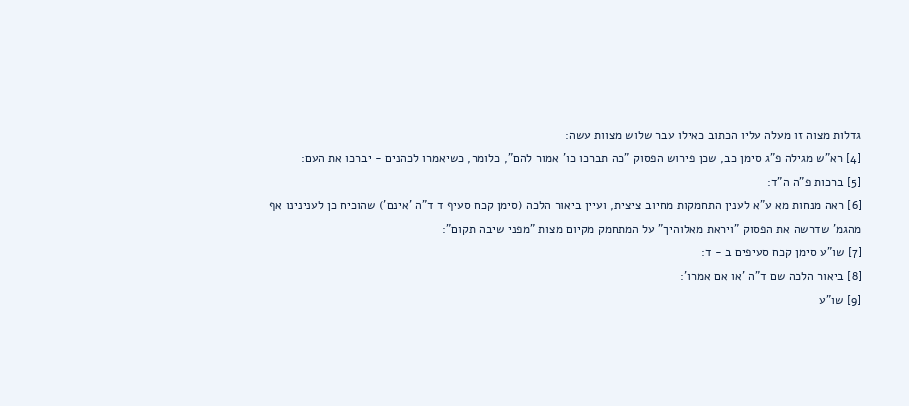גדלות מצוה זו מעלה עליו הכתוב כאילו עבר שלוש מצוות עשה:
[4] רא"ש מגילה פ"ג סימן כב, שכן פירוש הפסוק "כה תברכו כו' אמור להם", כלומר, כשיאמרו לכהנים - יברכו את העם:
[5] ברכות פ"ה ה"ד:
[6] ראה מנחות מא ע"א לענין התחמקות מחיוב ציצית, ועיין ביאור הלכה (סימן קכח סעיף ד ד"ה 'אינם') שהוכיח כן לענינינו אף מהגמ' שדרשה את הפסוק "ויראת מאלוהיך" על המתחמק מקיום מצות "מפני שיבה תקום":
[7] שו"ע סימן קכח סעיפים ב - ד:
[8] ביאור הלכה שם ד"ה 'או אם אמרו':
[9] שו"ע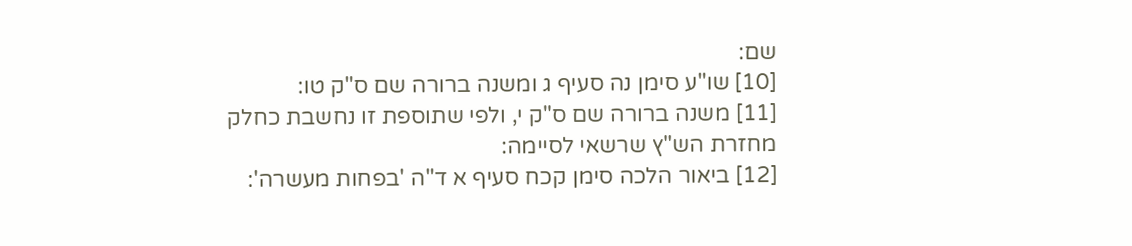שם:
[10] שו"ע סימן נה סעיף ג ומשנה ברורה שם ס"ק טו:
[11] משנה ברורה שם ס"ק י, ולפי שתוספת זו נחשבת כחלק מחזרת הש"ץ שרשאי לסיימה:
[12] ביאור הלכה סימן קכח סעיף א ד"ה 'בפחות מעשרה':